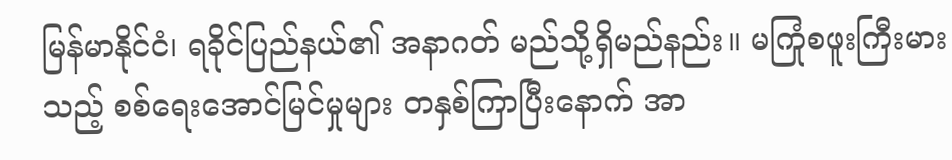မြန်မာနိုင်ငံ၊ ရခိုင်ပြည်နယ်၏ အနာဂတ် မည်သို့ရှိမည်နည်း။ မကြုံစဖူးကြီးမားသည့် စစ်ရေးအောင်မြင်မှုများ တနှစ်ကြာပြီးနောက် အာ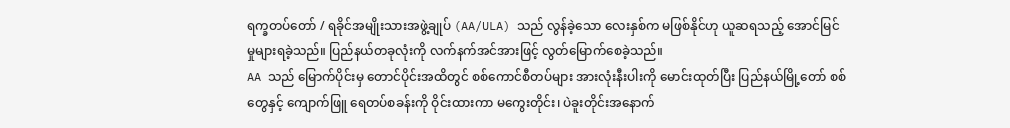ရက္ခတပ်တော် / ရခိုင်အမျိုးသားအဖွဲ့ချုပ် (AA/ULA) သည် လွန်ခဲ့သော လေးနှစ်က မဖြစ်နိုင်ဟု ယူဆရသည့် အောင်မြင်မှုများရခဲ့သည်။ ပြည်နယ်တခုလုံးကို လက်နက်အင်အားဖြင့် လွတ်မြောက်စေခဲ့သည်။
AA သည် မြောက်ပိုင်းမှ တောင်ပိုင်းအထိတွင် စစ်ကောင်စီတပ်များ အားလုံးနီးပါးကို မောင်းထုတ်ပြီး ပြည်နယ်မြို့တော် စစ်တွေနှင့် ကျောက်ဖြူ ရေတပ်စခန်းကို ဝိုင်းထားကာ မကွေးတိုင်း၊ ပဲခူးတိုင်းအနောက်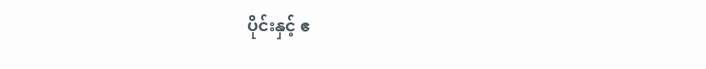ပိုင်းနှင့် ဧ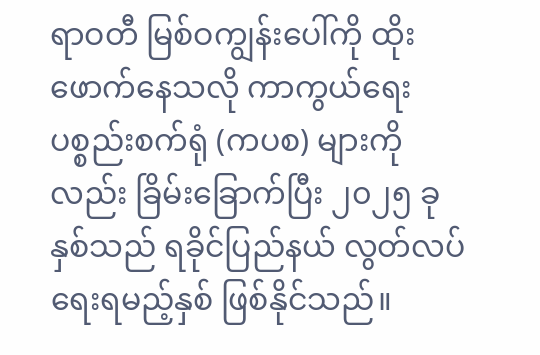ရာဝတီ မြစ်ဝကျွန်းပေါ်ကို ထိုးဖောက်နေသလို ကာကွယ်ရေးပစ္စည်းစက်ရုံ (ကပစ) များကိုလည်း ခြိမ်းခြောက်ပြီး ၂၀၂၅ ခုနှစ်သည် ရခိုင်ပြည်နယ် လွတ်လပ်ရေးရမည့်နှစ် ဖြစ်နိုင်သည်။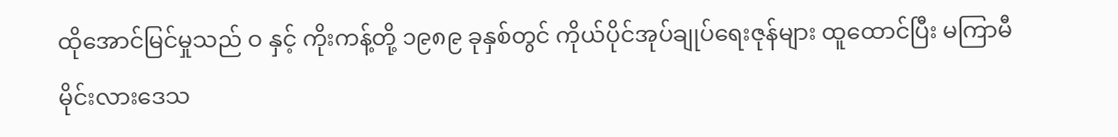ထိုအောင်မြင်မှုသည် ဝ နှင့် ကိုးကန့်တို့ ၁၉၈၉ ခုနှစ်တွင် ကိုယ်ပိုင်အုပ်ချုပ်ရေးဇုန်များ ထူထောင်ပြီး မကြာမီ မိုင်းလားဒေသ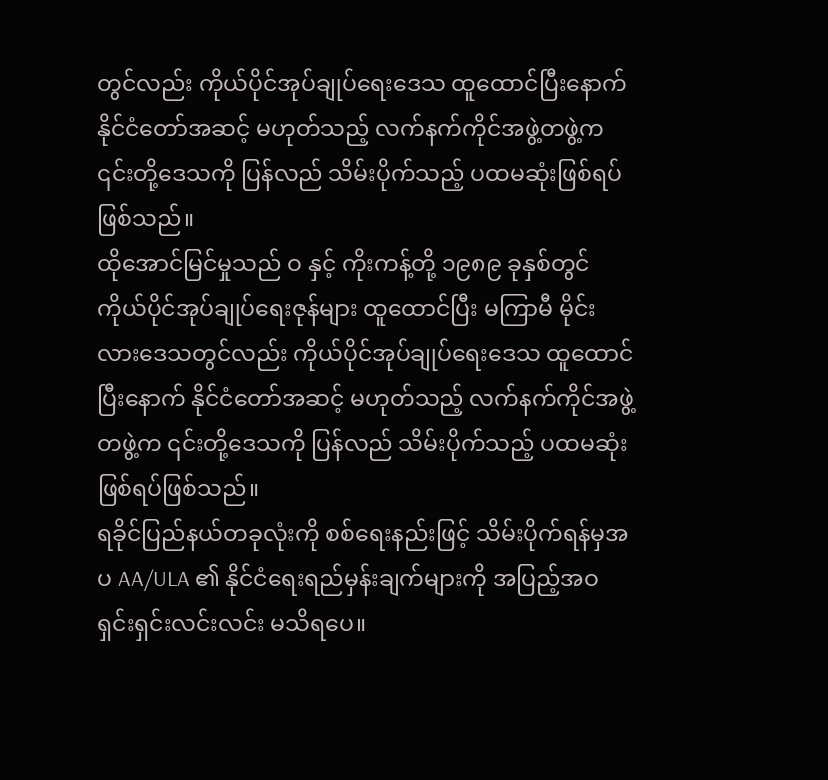တွင်လည်း ကိုယ်ပိုင်အုပ်ချုပ်ရေးဒေသ ထူထောင်ပြီးနောက် နိုင်ငံတော်အဆင့် မဟုတ်သည့် လက်နက်ကိုင်အဖွဲ့တဖွဲ့က ၎င်းတို့ဒေသကို ပြန်လည် သိမ်းပိုက်သည့် ပထမဆုံးဖြစ်ရပ်ဖြစ်သည်။
ထိုအောင်မြင်မှုသည် ဝ နှင့် ကိုးကန့်တို့ ၁၉၈၉ ခုနှစ်တွင် ကိုယ်ပိုင်အုပ်ချုပ်ရေးဇုန်များ ထူထောင်ပြီး မကြာမီ မိုင်းလားဒေသတွင်လည်း ကိုယ်ပိုင်အုပ်ချုပ်ရေးဒေသ ထူထောင်ပြီးနောက် နိုင်ငံတော်အဆင့် မဟုတ်သည့် လက်နက်ကိုင်အဖွဲ့တဖွဲ့က ၎င်းတို့ဒေသကို ပြန်လည် သိမ်းပိုက်သည့် ပထမဆုံးဖြစ်ရပ်ဖြစ်သည်။
ရခိုင်ပြည်နယ်တခုလုံးကို စစ်ရေးနည်းဖြင့် သိမ်းပိုက်ရန်မှအပ AA/ULA ၏ နိုင်ငံရေးရည်မှန်းချက်များကို အပြည့်အဝ ရှင်းရှင်းလင်းလင်း မသိရပေ။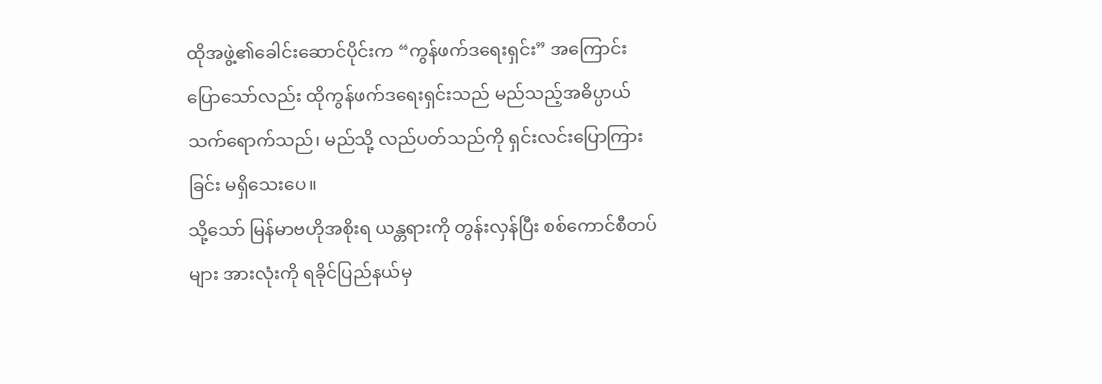ထိုအဖွဲ့၏ခေါင်းဆောင်ပိုင်းက “ကွန်ဖက်ဒရေးရှင်း” အကြောင်း ပြောသော်လည်း ထိုကွန်ဖက်ဒရေးရှင်းသည် မည်သည့်အဓိပ္ပာယ် သက်ရောက်သည်၊ မည်သို့ လည်ပတ်သည်ကို ရှင်းလင်းပြောကြားခြင်း မရှိသေးပေ။
သို့သော် မြန်မာဗဟိုအစိုးရ ယန္တရားကို တွန်းလှန်ပြီး စစ်ကောင်စီတပ်များ အားလုံးကို ရခိုင်ပြည်နယ်မှ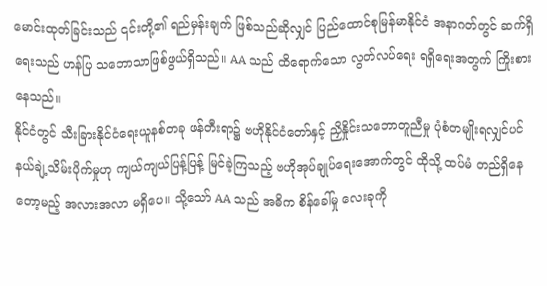မောင်းထုတ်ခြင်းသည် ၎င်းတို့၏ ရည်မှန်းချက် ဖြစ်သည်ဆိုလျှင် ပြည်ထောင်စုမြန်မာနိုင်ငံ အနာဂတ်တွင် ဆက်ရှိရေးသည် ဟန်ပြ သဘောသာဖြစ်ဖွယ်ရှိသည်။ AA သည် ထိရောက်သော လွတ်လပ်ရေး ရရှိရေးအတွက် ကြိုးစားနေသည်။
နိုင်ငံတွင် သီးခြားနိုင်ငံရေးယူနစ်တခု ဖန်တီးရာ၌ ဗဟိုနိုင်ငံတော်နှင့် ညှိနှိုင်းသဘောတူညီမှု ပုံစံတမျိုးရလျှင်ပင် နယ်ချဲ့သိမ်းပိုက်မှုဟု ကျယ်ကျယ်ပြန့်ပြန့် မြင်ခဲ့ကြသည့် ဗဟိုအုပ်ချုပ်ရေးအောက်တွင် ထိုသို့ ထပ်မံ တည်ရှိနေတော့မည့် အလားအလာ မရှိပေ။ သို့သော် AA သည် အဓိက စိန်ခေါ်မှု လေးခုကို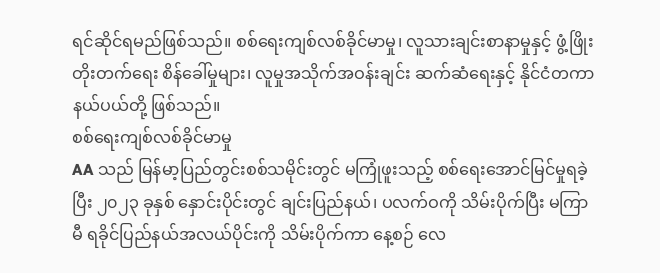ရင်ဆိုင်ရမည်ဖြစ်သည်။ စစ်ရေးကျစ်လစ်ခိုင်မာမှု၊ လူသားချင်းစာနာမှုနှင့် ဖွံ့ဖြိုးတိုးတက်ရေး စိန်ခေါ်မှုများ၊ လူမှုအသိုက်အဝန်းချင်း ဆက်ဆံရေးနှင့် နိုင်ငံတကာနယ်ပယ်တို့ ဖြစ်သည်။
စစ်ရေးကျစ်လစ်ခိုင်မာမှု
AA သည် မြန်မာ့ပြည်တွင်းစစ်သမိုင်းတွင် မကြုံဖူးသည့် စစ်ရေးအောင်မြင်မှုရခဲ့ပြီး ၂၀၂၃ ခုနှစ် နှောင်းပိုင်းတွင် ချင်းပြည်နယ်၊ ပလက်ဝကို သိမ်းပိုက်ပြီး မကြာမီ ရခိုင်ပြည်နယ်အလယ်ပိုင်းကို သိမ်းပိုက်ကာ နေ့စဉ် လေ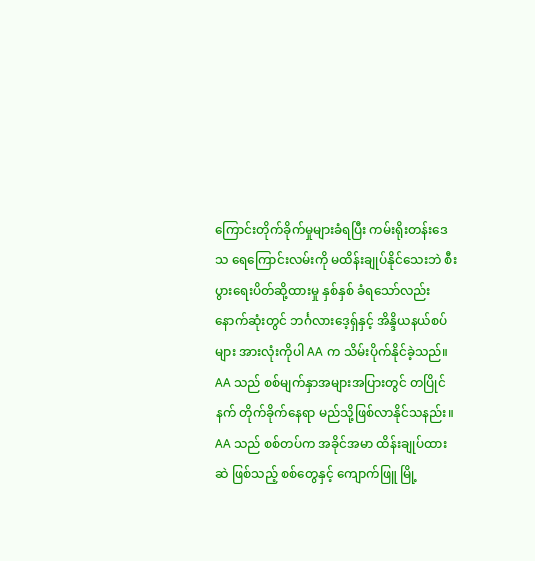ကြောင်းတိုက်ခိုက်မှုများခံရပြီး ကမ်းရိုးတန်းဒေသ ရေကြောင်းလမ်းကို မထိန်းချုပ်နိုင်သေးဘဲ စီးပွားရေးပိတ်ဆို့ထားမှု နှစ်နှစ် ခံရသော်လည်း နောက်ဆုံးတွင် ဘင်္ဂလားဒေ့ရှ်နှင့် အိန္ဒိယနယ်စပ်များ အားလုံးကိုပါ AA က သိမ်းပိုက်နိုင်ခဲ့သည်။
AA သည် စစ်မျက်နှာအများအပြားတွင် တပြိုင်နက် တိုက်ခိုက်နေရာ မည်သို့ဖြစ်လာနိုင်သနည်း။ AA သည် စစ်တပ်က အခိုင်အမာ ထိန်းချုပ်ထားဆဲ ဖြစ်သည့် စစ်တွေနှင့် ကျောက်ဖြူ မြို့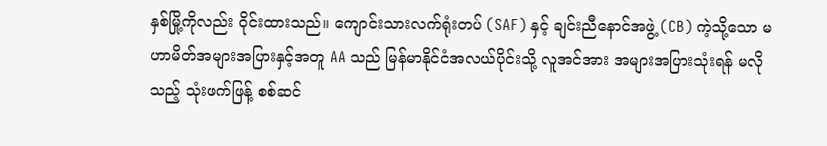နှစ်မြို့ကိုလည်း ဝိုင်းထားသည်။ ကျောင်းသားလက်ရုံးတပ် (SAF) နှင့် ချင်းညီနောင်အဖွဲ့ (CB) ကဲ့သို့သော မဟာမိတ်အများအပြားနှင့်အတူ AA သည် မြန်မာနိုင်ငံအလယ်ပိုင်းသို့ လူအင်အား အများအပြားသုံးရန် မလိုသည့် သုံးဖက်ဖြန့် စစ်ဆင်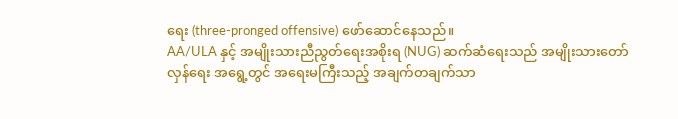ရေး (three-pronged offensive) ဖော်ဆောင်နေသည်။
AA/ULA နှင့် အမျိုးသားညီညွတ်ရေးအစိုးရ (NUG) ဆက်ဆံရေးသည် အမျိုးသားတော်လှန်ရေး အရွေ့တွင် အရေးမကြီးသည့် အချက်တချက်သာ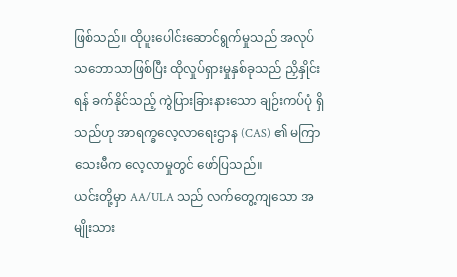ဖြစ်သည်။ ထိုပူးပေါင်းဆောင်ရွက်မှုသည် အလုပ်သဘောသာဖြစ်ပြီး ထိုလှုပ်ရှားမှုနှစ်ခုသည် ညှိနှိုင်းရန် ခက်နိုင်သည့် ကွဲပြားခြားနားသော ချဉ်းကပ်ပုံ ရှိသည်ဟု အာရက္ခလေ့လာရေးဌာန (CAS) ၏ မကြာသေးမီက လေ့လာမှုတွင် ဖော်ပြသည်။
ယင်းတို့မှာ AA/ULA သည် လက်တွေ့ကျသော အမျိုးသား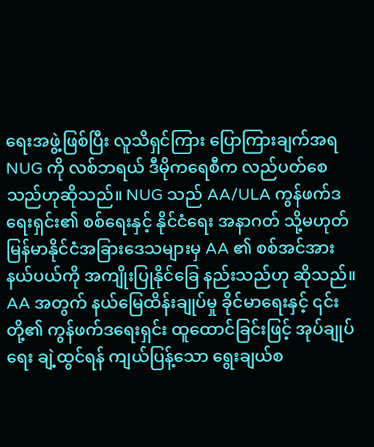ရေးအဖွဲ့ဖြစ်ပြီး လူသိရှင်ကြား ပြောကြားချက်အရ NUG ကို လစ်ဘရယ် ဒီမိုကရေစီက လည်ပတ်စေသည်ဟုဆိုသည်။ NUG သည် AA/ULA ကွန်ဖက်ဒရေးရှင်း၏ စစ်ရေးနှင့် နိုင်ငံရေး အနာဂတ် သို့မဟုတ် မြန်မာနိုင်ငံအခြားဒေသများမှ AA ၏ စစ်အင်အားနယ်ပယ်ကို အကျိုးပြုနိုင်ခြေ နည်းသည်ဟု ဆိုသည်။
AA အတွက် နယ်မြေထိန်းချုပ်မှု ခိုင်မာရေးနှင့် ၎င်းတို့၏ ကွန်ဖက်ဒရေးရှင်း ထူထောင်ခြင်းဖြင့် အုပ်ချုပ်ရေး ချဲ့ထွင်ရန် ကျယ်ပြန့်သော ရွေးချယ်စ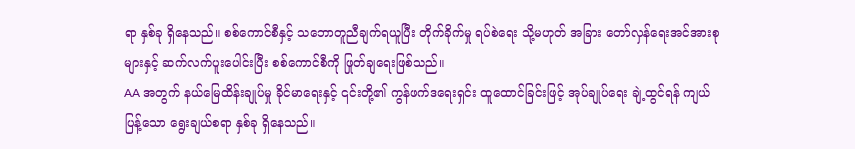ရာ နှစ်ခု ရှိနေသည်။ စစ်ကောင်စီနှင့် သဘောတူညီချက်ရယူပြီး တိုက်ခိုက်မှု ရပ်စဲရေး သို့မဟုတ် အခြား တော်လှန်ရေးအင်အားစုများနှင့် ဆက်လက်ပူးပေါင်းပြီး စစ်ကောင်စီကို ဖြုတ်ချရေးဖြစ်သည်။
AA အတွက် နယ်မြေထိန်းချုပ်မှု ခိုင်မာရေးနှင့် ၎င်းတို့၏ ကွန်ဖက်ဒရေးရှင်း ထူထောင်ခြင်းဖြင့် အုပ်ချုပ်ရေး ချဲ့ထွင်ရန် ကျယ်ပြန့်သော ရွေးချယ်စရာ နှစ်ခု ရှိနေသည်။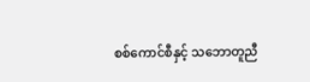စစ်ကောင်စီနှင့် သဘောတူညီ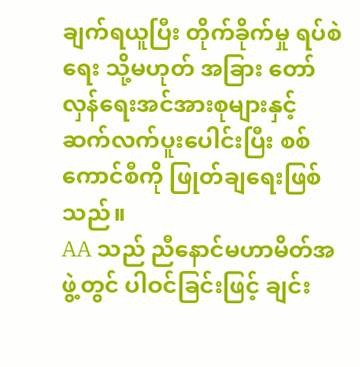ချက်ရယူပြီး တိုက်ခိုက်မှု ရပ်စဲရေး သို့မဟုတ် အခြား တော်လှန်ရေးအင်အားစုများနှင့် ဆက်လက်ပူးပေါင်းပြီး စစ်ကောင်စီကို ဖြုတ်ချရေးဖြစ်သည်။
AA သည် ညီနောင်မဟာမိတ်အဖွဲ့တွင် ပါဝင်ခြင်းဖြင့် ချင်း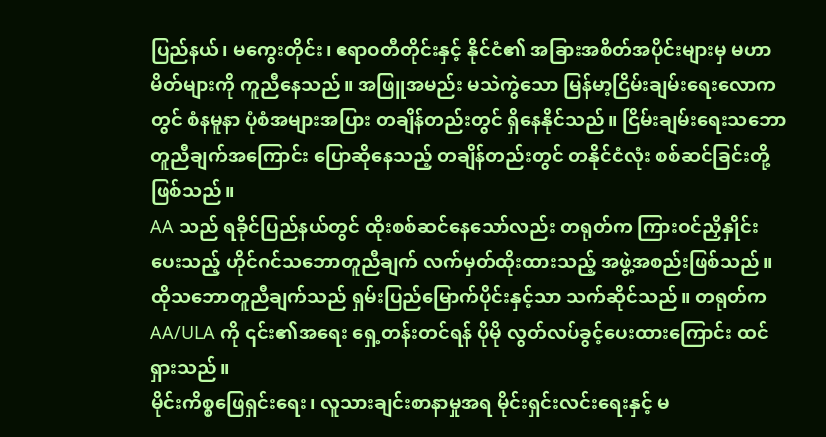ပြည်နယ်၊ မကွေးတိုင်း၊ ဧရာဝတီတိုင်းနှင့် နိုင်ငံ၏ အခြားအစိတ်အပိုင်းများမှ မဟာမိတ်များကို ကူညီနေသည်။ အဖြူအမည်း မသဲကွဲသော မြန်မာ့ငြိမ်းချမ်းရေးလောကတွင် စံနမူနာ ပုံစံအများအပြား တချိန်တည်းတွင် ရှိနေနိုင်သည်။ ငြိမ်းချမ်းရေးသဘောတူညီချက်အကြောင်း ပြောဆိုနေသည့် တချိန်တည်းတွင် တနိုင်ငံလုံး စစ်ဆင်ခြင်းတို့ဖြစ်သည်။
AA သည် ရခိုင်ပြည်နယ်တွင် ထိုးစစ်ဆင်နေသော်လည်း တရုတ်က ကြားဝင်ညှိနှိုင်းပေးသည့် ဟိုင်ဂင်သဘောတူညီချက် လက်မှတ်ထိုးထားသည့် အဖွဲ့အစည်းဖြစ်သည်။ ထိုသဘောတူညီချက်သည် ရှမ်းပြည်မြောက်ပိုင်းနှင့်သာ သက်ဆိုင်သည်။ တရုတ်က AA/ULA ကို ၎င်း၏အရေး ရှေ့တန်းတင်ရန် ပိုမို လွတ်လပ်ခွင့်ပေးထားကြောင်း ထင်ရှားသည်။
မိုင်းကိစ္စဖြေရှင်းရေး၊ လူသားချင်းစာနာမှုအရ မိုင်းရှင်းလင်းရေးနှင့် မ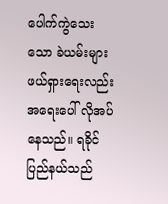ပေါက်ကွဲသေးသော ခဲယမ်းများ ဖယ်ရှားရေးလည်း အရေးပေါ် လိုအပ်နေသည်။ ရခိုင်ပြည်နယ်သည်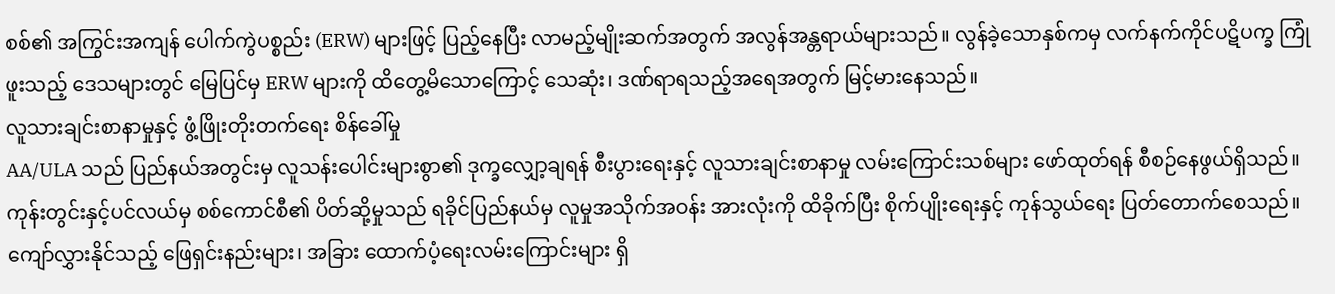စစ်၏ အကြွင်းအကျန် ပေါက်ကွဲပစ္စည်း (ERW) များဖြင့် ပြည့်နေပြီး လာမည့်မျိုးဆက်အတွက် အလွန်အန္တရာယ်များသည်။ လွန်ခဲ့သောနှစ်ကမှ လက်နက်ကိုင်ပဋိပက္ခ ကြုံဖူးသည့် ဒေသများတွင် မြေပြင်မှ ERW များကို ထိတွေ့မိသောကြောင့် သေဆုံး၊ ဒဏ်ရာရသည့်အရေအတွက် မြင့်မားနေသည်။
လူသားချင်းစာနာမှုနှင့် ဖွံ့ဖြိုးတိုးတက်ရေး စိန်ခေါ်မှု
AA/ULA သည် ပြည်နယ်အတွင်းမှ လူသန်းပေါင်းများစွာ၏ ဒုက္ခလျှော့ချရန် စီးပွားရေးနှင့် လူသားချင်းစာနာမှု လမ်းကြောင်းသစ်များ ဖော်ထုတ်ရန် စီစဉ်နေဖွယ်ရှိသည်။ ကုန်းတွင်းနှင့်ပင်လယ်မှ စစ်ကောင်စီ၏ ပိတ်ဆို့မှုသည် ရခိုင်ပြည်နယ်မှ လူမှုအသိုက်အဝန်း အားလုံးကို ထိခိုက်ပြီး စိုက်ပျိုးရေးနှင့် ကုန်သွယ်ရေး ပြတ်တောက်စေသည်။ ကျော်လွှားနိုင်သည့် ဖြေရှင်းနည်းများ၊ အခြား ထောက်ပံ့ရေးလမ်းကြောင်းများ ရှိ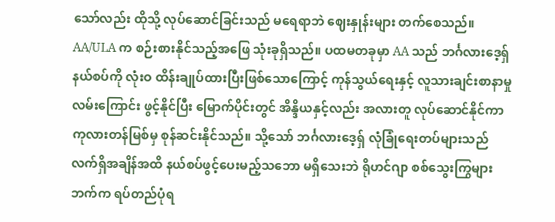သော်လည်း ထိုသို့ လုပ်ဆောင်ခြင်းသည် မရေရာဘဲ ဈေးနှုန်းများ တက်စေသည်။
AA/ULA က စဉ်းစားနိုင်သည့်အဖြေ သုံးခုရှိသည်။ ပထမတခုမှာ AA သည် ဘင်္ဂလားဒေ့ရှ်နယ်စပ်ကို လုံးဝ ထိန်းချုပ်ထားပြီးဖြစ်သောကြောင့် ကုန်သွယ်ရေးနှင့် လူသားချင်းစာနာမှုလမ်းကြောင်း ဖွင့်နိုင်ပြီး မြောက်ပိုင်းတွင် အိန္ဒိယနှင့်လည်း အလားတူ လုပ်ဆောင်နိုင်ကာ ကုလားတန်မြစ်မှ စုန်ဆင်းနိုင်သည်။ သို့သော် ဘင်္ဂလားဒေ့ရှ် လုံခြုံရေးတပ်များသည် လက်ရှိအချိန်အထိ နယ်စပ်ဖွင့်ပေးမည့်သဘော မရှိသေးဘဲ ရိုဟင်ဂျာ စစ်သွေးကြွများဘက်က ရပ်တည်ပုံရ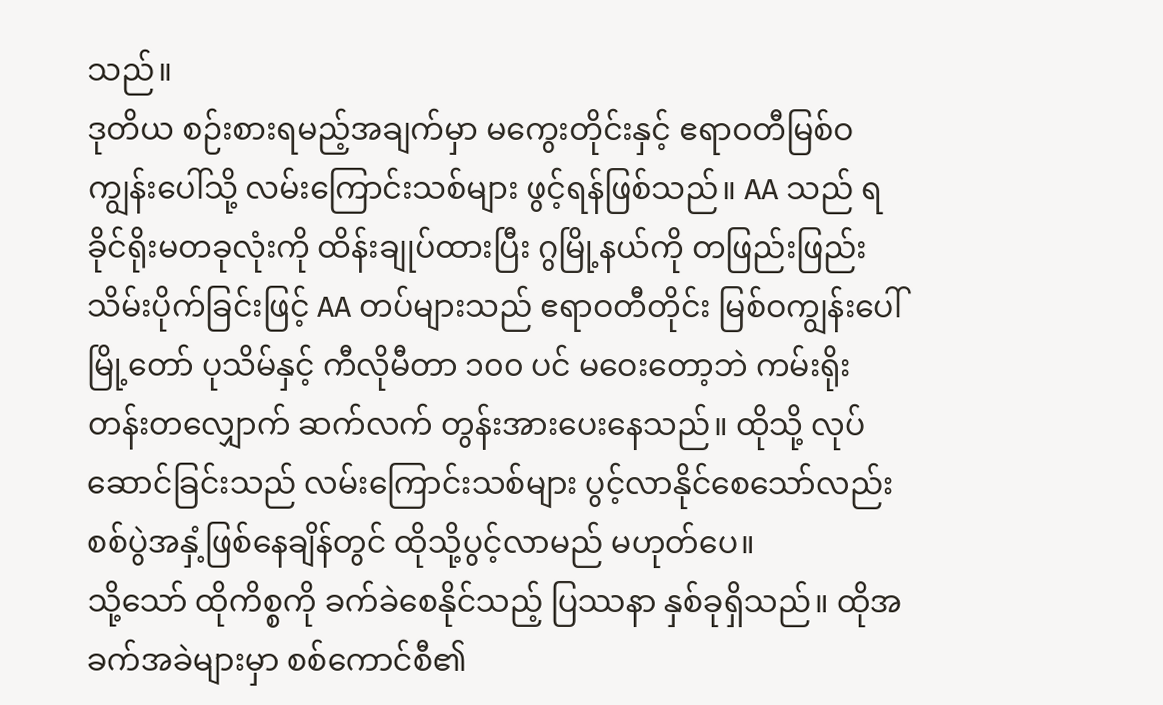သည်။
ဒုတိယ စဉ်းစားရမည့်အချက်မှာ မကွေးတိုင်းနှင့် ဧရာဝတီမြစ်ဝကျွန်းပေါ်သို့ လမ်းကြောင်းသစ်များ ဖွင့်ရန်ဖြစ်သည်။ AA သည် ရခိုင်ရိုးမတခုလုံးကို ထိန်းချုပ်ထားပြီး ဂွမြို့နယ်ကို တဖြည်းဖြည်း သိမ်းပိုက်ခြင်းဖြင့် AA တပ်များသည် ဧရာဝတီတိုင်း မြစ်ဝကျွန်းပေါ်မြို့တော် ပုသိမ်နှင့် ကီလိုမီတာ ၁၀၀ ပင် မဝေးတော့ဘဲ ကမ်းရိုးတန်းတလျှောက် ဆက်လက် တွန်းအားပေးနေသည်။ ထိုသို့ လုပ်ဆောင်ခြင်းသည် လမ်းကြောင်းသစ်များ ပွင့်လာနိုင်စေသော်လည်း စစ်ပွဲအနှံ့ဖြစ်နေချိန်တွင် ထိုသို့ပွင့်လာမည် မဟုတ်ပေ။
သို့သော် ထိုကိစ္စကို ခက်ခဲစေနိုင်သည့် ပြဿနာ နှစ်ခုရှိသည်။ ထိုအခက်အခဲများမှာ စစ်ကောင်စီ၏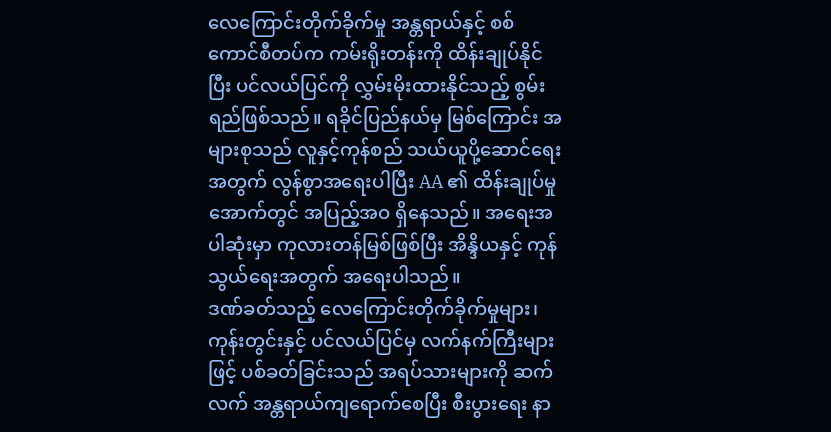လေကြောင်းတိုက်ခိုက်မှု အန္တရာယ်နှင့် စစ်ကောင်စီတပ်က ကမ်းရိုးတန်းကို ထိန်းချုပ်နိုင်ပြီး ပင်လယ်ပြင်ကို လွှမ်းမိုးထားနိုင်သည့် စွမ်းရည်ဖြစ်သည်။ ရခိုင်ပြည်နယ်မှ မြစ်ကြောင်း အများစုသည် လူနှင့်ကုန်စည် သယ်ယူပို့ဆောင်ရေးအတွက် လွန်စွာအရေးပါပြီး AA ၏ ထိန်းချုပ်မှုအောက်တွင် အပြည့်အဝ ရှိနေသည်။ အရေးအပါဆုံးမှာ ကုလားတန်မြစ်ဖြစ်ပြီး အိန္ဒိယနှင့် ကုန်သွယ်ရေးအတွက် အရေးပါသည်။
ဒဏ်ခတ်သည့် လေကြောင်းတိုက်ခိုက်မှုများ၊ ကုန်းတွင်းနှင့် ပင်လယ်ပြင်မှ လက်နက်ကြီးများဖြင့် ပစ်ခတ်ခြင်းသည် အရပ်သားများကို ဆက်လက် အန္တရာယ်ကျရောက်စေပြီး စီးပွားရေး နာ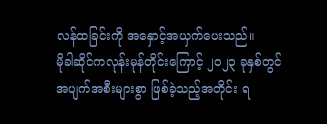လန်ထခြင်းကို အနှောင့်အယှက်ပေးသည်။
မိုခါဆိုင်ကလုန်းမုန်တိုင်းကြောင့် ၂၀၂၃ ခုနှစ်တွင် အပျက်အစီးများစွာ ဖြစ်ခဲ့သည့်အတိုင်း ရ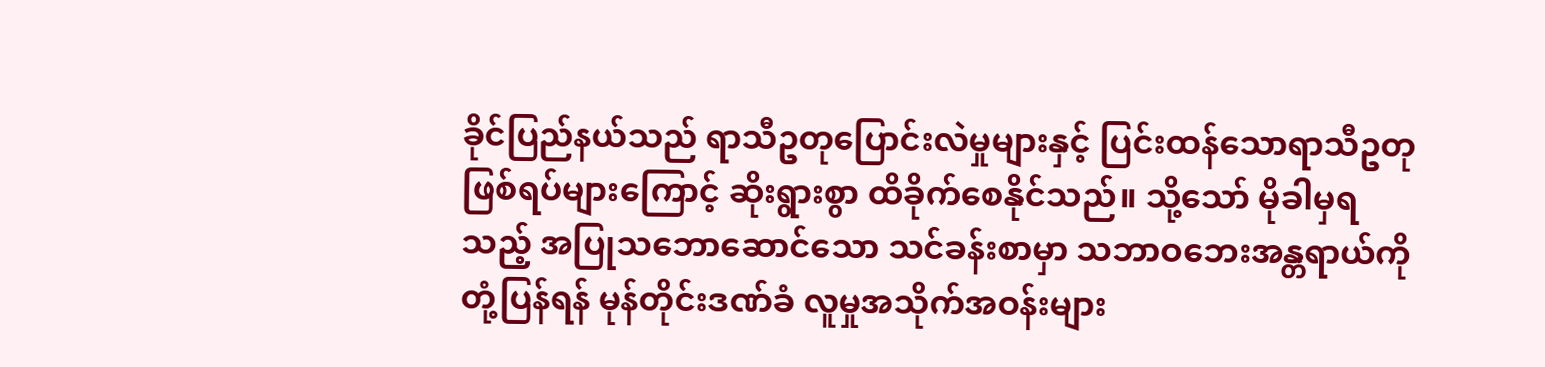ခိုင်ပြည်နယ်သည် ရာသီဥတုပြောင်းလဲမှုများနှင့် ပြင်းထန်သောရာသီဥတု ဖြစ်ရပ်များကြောင့် ဆိုးရွားစွာ ထိခိုက်စေနိုင်သည်။ သို့သော် မိုခါမှရသည့် အပြုသဘောဆောင်သော သင်ခန်းစာမှာ သဘာဝဘေးအန္တရာယ်ကို တုံ့ပြန်ရန် မုန်တိုင်းဒဏ်ခံ လူမှုအသိုက်အဝန်းများ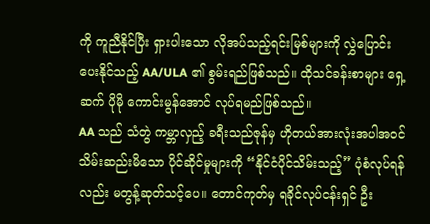ကို ကူညီနိုင်ပြီး ရှားပါးသော လိုအပ်သည့်ရင်းမြစ်များကို လွှဲပြောင်းပေးနိုင်သည့် AA/ULA ၏ စွမ်းရည်ဖြစ်သည်။ ထိုသင်ခန်းစာများ ရှေ့ဆက် ပိုမို ကောင်းမွန်အောင် လုပ်ရမည်ဖြစ်သည်။
AA သည် သံတွဲ ကမ္ဘာလှည့် ခရီးသည်ဇုန်မှ ဟိုတယ်အားလုံးအပါအဝင် သိမ်းဆည်းမိသော ပိုင်ဆိုင်မှုများကို “နိုင်ငံပိုင်သိမ်းသည့်” ပုံစံလုပ်ရန်လည်း မတွန့်ဆုတ်သင့်ပေ။ တောင်ကုတ်မှ ရခိုင်လုပ်ငန်းရှင် ဦး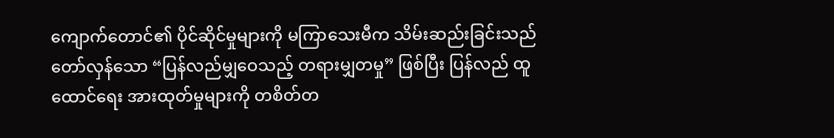ကျောက်တောင်၏ ပိုင်ဆိုင်မှုများကို မကြာသေးမီက သိမ်းဆည်းခြင်းသည် တော်လှန်သော “ပြန်လည်မျှဝေသည့် တရားမျှတမှု” ဖြစ်ပြီး ပြန်လည် ထူထောင်ရေး အားထုတ်မှုများကို တစိတ်တ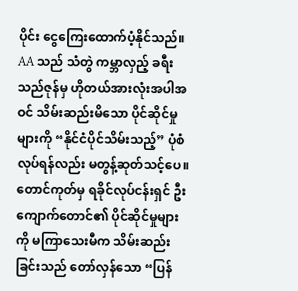ပိုင်း ငွေကြေးထောက်ပံ့နိုင်သည်။
AA သည် သံတွဲ ကမ္ဘာလှည့် ခရီးသည်ဇုန်မှ ဟိုတယ်အားလုံးအပါအဝင် သိမ်းဆည်းမိသော ပိုင်ဆိုင်မှုများကို “နိုင်ငံပိုင်သိမ်းသည့်” ပုံစံလုပ်ရန်လည်း မတွန့်ဆုတ်သင့်ပေ။ တောင်ကုတ်မှ ရခိုင်လုပ်ငန်းရှင် ဦးကျောက်တောင်၏ ပိုင်ဆိုင်မှုများကို မကြာသေးမီက သိမ်းဆည်းခြင်းသည် တော်လှန်သော “ပြန်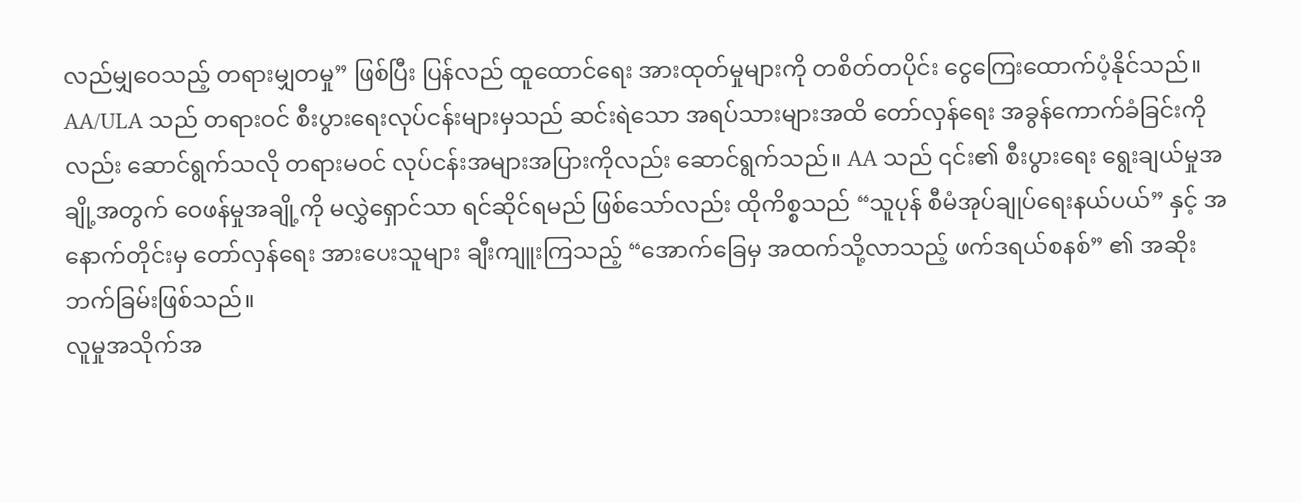လည်မျှဝေသည့် တရားမျှတမှု” ဖြစ်ပြီး ပြန်လည် ထူထောင်ရေး အားထုတ်မှုများကို တစိတ်တပိုင်း ငွေကြေးထောက်ပံ့နိုင်သည်။
AA/ULA သည် တရားဝင် စီးပွားရေးလုပ်ငန်းများမှသည် ဆင်းရဲသော အရပ်သားများအထိ တော်လှန်ရေး အခွန်ကောက်ခံခြင်းကိုလည်း ဆောင်ရွက်သလို တရားမဝင် လုပ်ငန်းအများအပြားကိုလည်း ဆောင်ရွက်သည်။ AA သည် ၎င်း၏ စီးပွားရေး ရွေးချယ်မှုအချို့အတွက် ဝေဖန်မှုအချို့ကို မလွှဲရှောင်သာ ရင်ဆိုင်ရမည် ဖြစ်သော်လည်း ထိုကိစ္စသည် “သူပုန် စီမံအုပ်ချုပ်ရေးနယ်ပယ်” နှင့် အနောက်တိုင်းမှ တော်လှန်ရေး အားပေးသူများ ချီးကျူးကြသည့် “အောက်ခြေမှ အထက်သို့လာသည့် ဖက်ဒရယ်စနစ်” ၏ အဆိုးဘက်ခြမ်းဖြစ်သည်။
လူမှုအသိုက်အ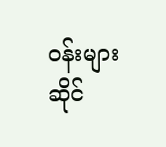ဝန်းများဆိုင်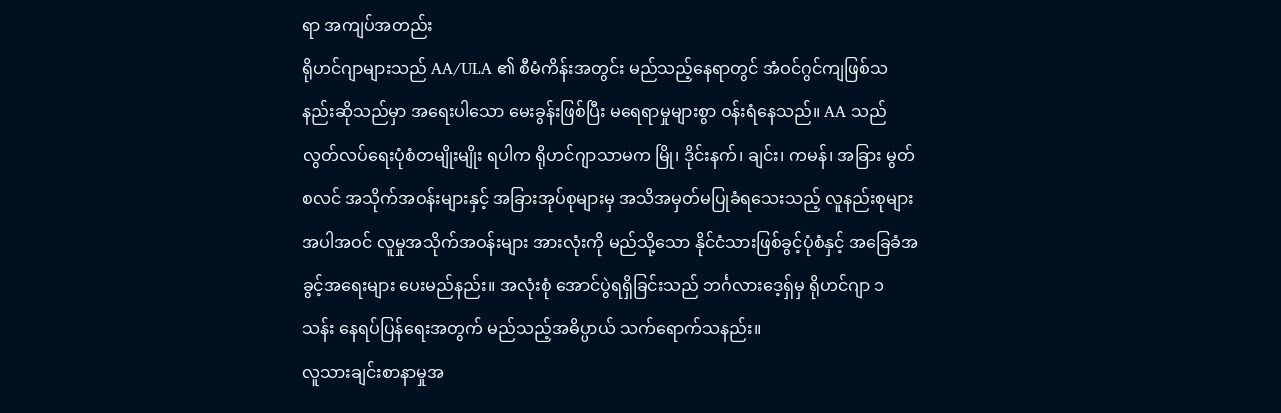ရာ အကျပ်အတည်း
ရိုဟင်ဂျာများသည် AA/ULA ၏ စီမံကိန်းအတွင်း မည်သည့်နေရာတွင် အံဝင်ဂွင်ကျဖြစ်သနည်းဆိုသည်မှာ အရေးပါသော မေးခွန်းဖြစ်ပြီး မရေရာမှုများစွာ ဝန်းရံနေသည်။ AA သည် လွတ်လပ်ရေးပုံစံတမျိုးမျိုး ရပါက ရိုဟင်ဂျာသာမက မြို၊ ဒိုင်းနက်၊ ချင်း၊ ကမန်၊ အခြား မွတ်စလင် အသိုက်အဝန်းများနှင့် အခြားအုပ်စုများမှ အသိအမှတ်မပြုခံရသေးသည့် လူနည်းစုများအပါအဝင် လူမှုအသိုက်အဝန်းများ အားလုံးကို မည်သို့သော နိုင်ငံသားဖြစ်ခွင့်ပုံစံနှင့် အခြေခံအခွင့်အရေးများ ပေးမည်နည်း။ အလုံးစုံ အောင်ပွဲရရှိခြင်းသည် ဘင်္ဂလားဒေ့ရှ်မှ ရိုဟင်ဂျာ ၁ သန်း နေရပ်ပြန်ရေးအတွက် မည်သည့်အဓိပ္ပာယ် သက်ရောက်သနည်း။
လူသားချင်းစာနာမှုအ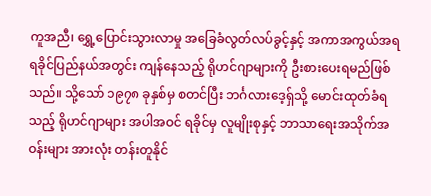ကူအညီ၊ ရွှေ့ပြောင်းသွားလာမှု အခြေခံလွတ်လပ်ခွင့်နှင့် အကာအကွယ်အရ ရခိုင်ပြည်နယ်အတွင်း ကျန်နေသည့် ရိုဟင်ဂျာများကို ဦးစားပေးရမည်ဖြစ်သည်။ သို့သော် ၁၉၇၈ ခုနှစ်မှ စတင်ပြီး ဘင်္ဂလားဒေ့ရှ်သို့ မောင်းထုတ်ခံရသည့် ရိုဟင်ဂျာများ အပါအဝင် ရခိုင်မှ လူမျိုးစုနှင့် ဘာသာရေးအသိုက်အဝန်းများ အားလုံး တန်းတူနိုင်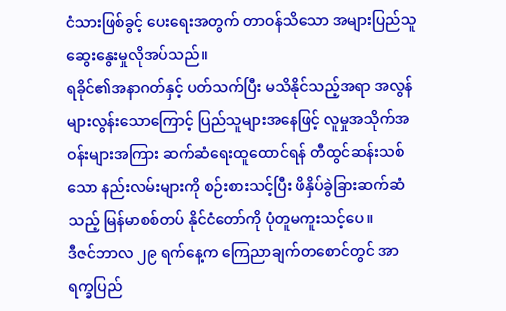ငံသားဖြစ်ခွင့် ပေးရေးအတွက် တာဝန်သိသော အများပြည်သူ ဆွေးနွေးမှုလိုအပ်သည်။
ရခိုင်၏အနာဂတ်နှင့် ပတ်သက်ပြီး မသိနိုင်သည့်အရာ အလွန်များလွန်းသောကြောင့် ပြည်သူများအနေဖြင့် လူမှုအသိုက်အဝန်းများအကြား ဆက်ဆံရေးထူထောင်ရန် တီထွင်ဆန်းသစ်သော နည်းလမ်းများကို စဉ်းစားသင့်ပြီး ဖိနှိပ်ခွဲခြားဆက်ဆံသည့် မြန်မာစစ်တပ် နိုင်ငံတော်ကို ပုံတူမကူးသင့်ပေ။
ဒီဇင်ဘာလ ၂၉ ရက်နေ့က ကြေညာချက်တစောင်တွင် အာရက္ခပြည်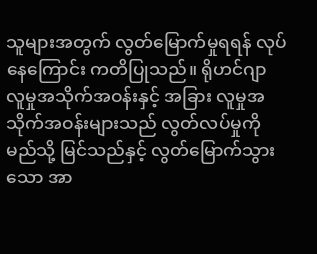သူများအတွက် လွတ်မြောက်မှုရရန် လုပ်နေကြောင်း ကတိပြုသည်။ ရိုဟင်ဂျာ လူမှုအသိုက်အဝန်းနှင့် အခြား လူမှုအသိုက်အဝန်းများသည် လွတ်လပ်မှုကို မည်သို့ မြင်သည်နှင့် လွတ်မြောက်သွားသော အာ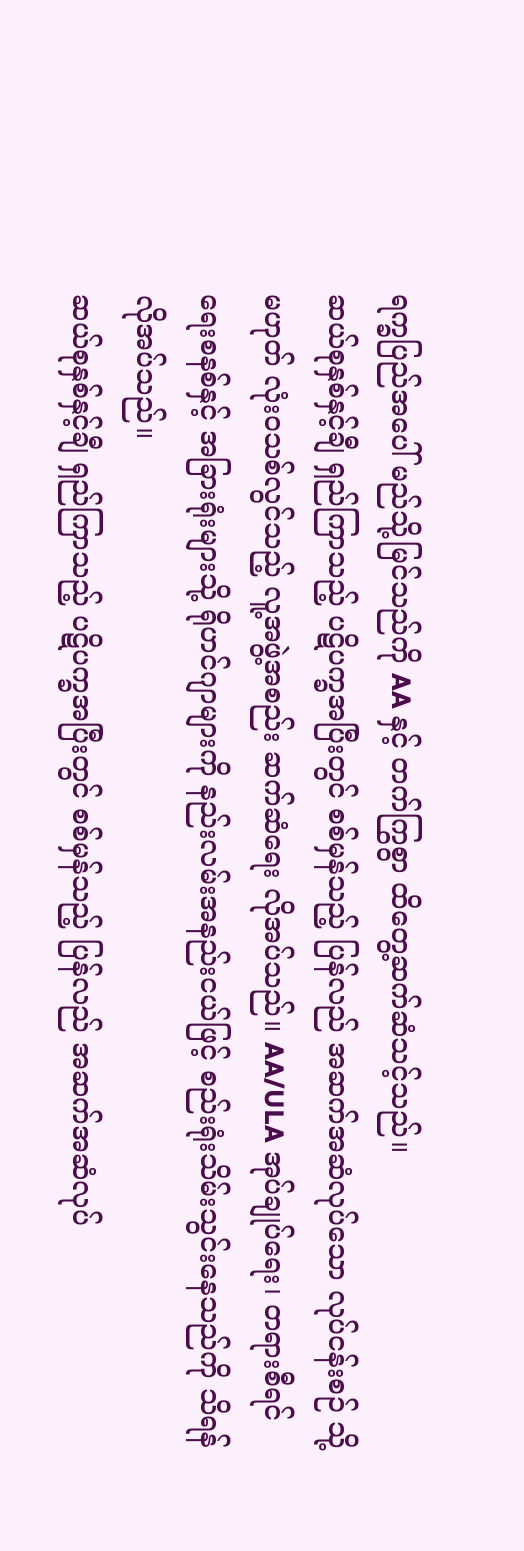ရက္ခပြည်အပေါ် မည်သို့မြင်သည်ကို AA နှင့် တက်ကြွစွာ ထိတွေ့ဆက်ဆံသင့်သည်။
ဆယ်စုနှစ်နှင့်ချီ ရှည်ကြာသည့် ပဋိပက္ခအပြီးတွင် စစ်မှန်သည့် ပြန်လည် အဆက်အဆံလုပ်သော လုပ်ငန်းစဉ် သို့မဟုတ် လုံးဝသစ်လွင်သည့် လူ့အဖွဲ့အစည်း ဆက်ဆံရေး လိုအပ်သည်။ AA/ULA အုပ်ချုပ်ရေး၊ တရားစီရင်ရေးစနစ်နှင့် အခြားရုံးများသို့ ရိုဟင်ဂျာများကို နည်းလမ်းအနည်းငယ်ဖြင့် စည်းရုံးသိမ်းသွင်းနေသည်ကို သိရန်လိုအပ်သည်။
ဆယ်စုနှစ်နှင့်ချီ ရှည်ကြာသည့် ပဋိပက္ခအပြီးတွင် စစ်မှန်သည့် ပြန်လည် အဆက်အဆံလုပ်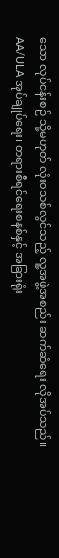သော လုပ်ငန်းစဉ် သို့မဟုတ် လုံးဝသစ်လွင်သည့် လူ့အဖွဲ့အစည်း ဆက်ဆံရေး လိုအပ်သည်။ AA/ULA အုပ်ချုပ်ရေး၊ တရားစီရင်ရေးစနစ်နှင့် အခြားရုံး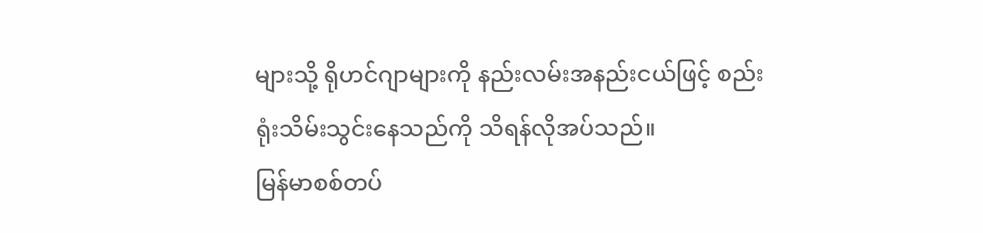များသို့ ရိုဟင်ဂျာများကို နည်းလမ်းအနည်းငယ်ဖြင့် စည်းရုံးသိမ်းသွင်းနေသည်ကို သိရန်လိုအပ်သည်။
မြန်မာစစ်တပ်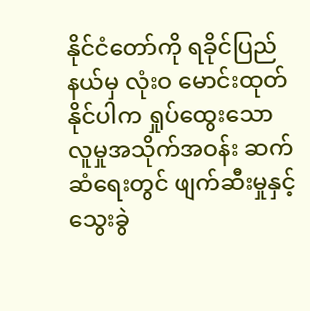နိုင်ငံတော်ကို ရခိုင်ပြည်နယ်မှ လုံးဝ မောင်းထုတ်နိုင်ပါက ရှုပ်ထွေးသော လူမှုအသိုက်အဝန်း ဆက်ဆံရေးတွင် ဖျက်ဆီးမှုနှင့် သွေးခွဲ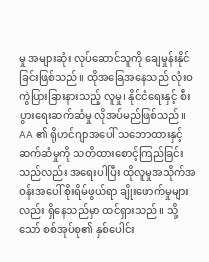မှု အများဆုံး လုပ်ဆောင်သူကို ချေမှုန်းနိုင်ခြင်းဖြစ်သည်။ ထိုအခြေအနေသည် လုံးဝ ကွဲပြားခြားနားသည့် လူမှု၊ နိုင်ငံရေးနှင့် စီးပွားရေးဆက်ဆံမှု လိုအပ်မည်ဖြစ်သည်။
AA ၏ ရိုဟင်ဂျာအပေါ် သဘောထားနှင့် ဆက်ဆံမှုကို သတိထားစောင့်ကြည်ခြင်းသည်လည်း အရေးပါပြီး ထိုလူမှုအသိုက်အဝန်းအပေါ် စိုးရိမ်ဖွယ်ရာ ချိုးဖောက်မှုများလည်း ရှိနေသည်မှာ ထင်ရှားသည်။ သို့သော် စစ်အုပ်စု၏ နှစ်ပေါင်း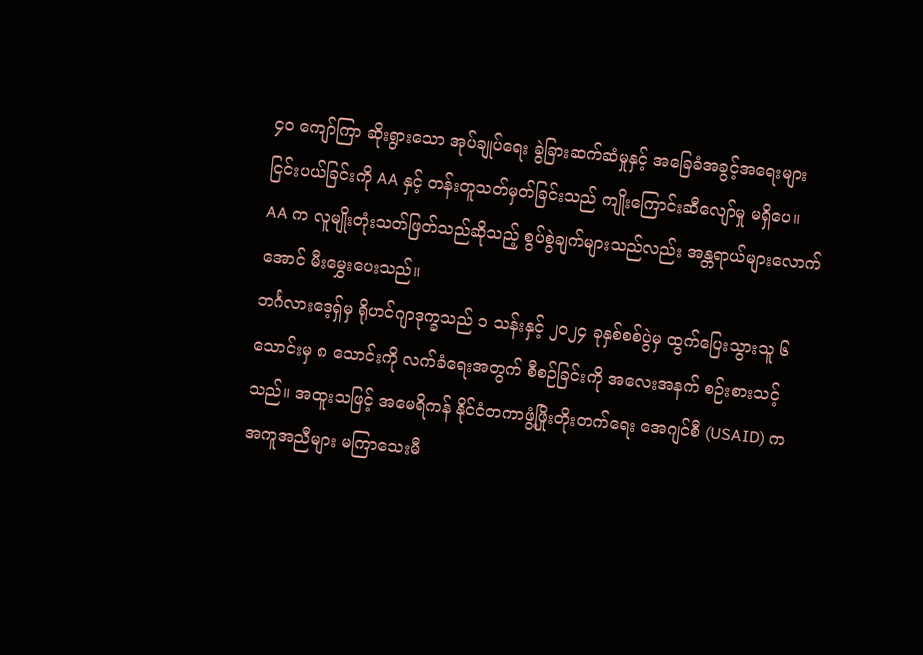၄၀ ကျော်ကြာ ဆိုးရွားသော အုပ်ချုပ်ရေး ခွဲခြားဆက်ဆံမှုနှင့် အခြေခံအခွင့်အရေးများ ငြင်းပယ်ခြင်းကို AA နှင့် တန်းတူသတ်မှတ်ခြင်းသည် ကျိုးကြောင်းဆီလျော်မှု မရှိပေ။ AA က လူမျိုးတုံးသတ်ဖြတ်သည်ဆိုသည့် စွပ်စွဲချက်များသည်လည်း အန္တရာယ်များလောက်အောင် မီးမွှေးပေးသည်။
ဘင်္ဂလားဒေ့ရှ်မှ ရိုဟင်ဂျာဒုက္ခသည် ၁ သန်းနှင့် ၂၀၂၄ ခုနှစ်စစ်ပွဲမှ ထွက်ပြေးသွားသူ ၆ သောင်းမှ ၈ သောင်းကို လက်ခံရေးအတွက် စီစဉ်ခြင်းကို အလေးအနက် စဉ်းစားသင့်သည်။ အထူးသဖြင့် အမေရိကန် နိုင်ငံတကာဖွံ့ဖြိုးတိုးတက်ရေး အေဂျင်စီ (USAID) က အကူအညီများ မကြာသေးမီ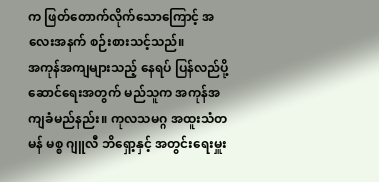က ဖြတ်တောက်လိုက်သောကြောင့် အလေးအနက် စဉ်းစားသင့်သည်။
အကုန်အကျများသည့် နေရပ် ပြန်လည်ပို့ဆောင်ရေးအတွက် မည်သူက အကုန်အကျခံမည်နည်း။ ကုလသမဂ္ဂ အထူးသံတမန် မစ္စ ဂျူလီ ဘိရှော့နှင့် အတွင်းရေးမှူး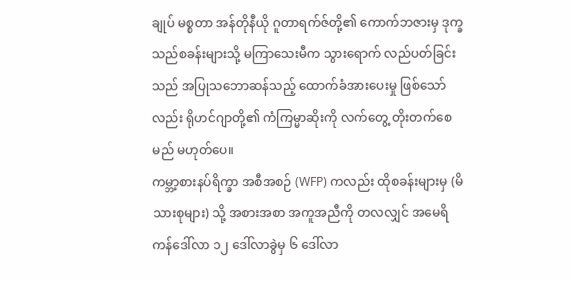ချုပ် မစ္စတာ အန်တိုနီယို ဂူတာရက်ဇ်တို့၏ ကောက်ဘဇားမှ ဒုက္ခသည်စခန်းများသို့ မကြာသေးမီက သွားရောက် လည်ပတ်ခြင်းသည် အပြုသဘောဆန်သည့် ထောက်ခံအားပေးမှု ဖြစ်သော်လည်း ရိုဟင်ဂျာတို့၏ ကံကြမ္မာဆိုးကို လက်တွေ့ တိုးတက်စေမည် မဟုတ်ပေ။
ကမ္ဘာ့စားနပ်ရိက္ခာ အစီအစဉ် (WFP) ကလည်း ထိုစခန်းများမှ (မိသားစုများ) သို့ အစားအစာ အကူအညီကို တလလျှင် အမေရိကန်ဒေါ်လာ ၁၂ ဒေါ်လာခွဲမှ ၆ ဒေါ်လာ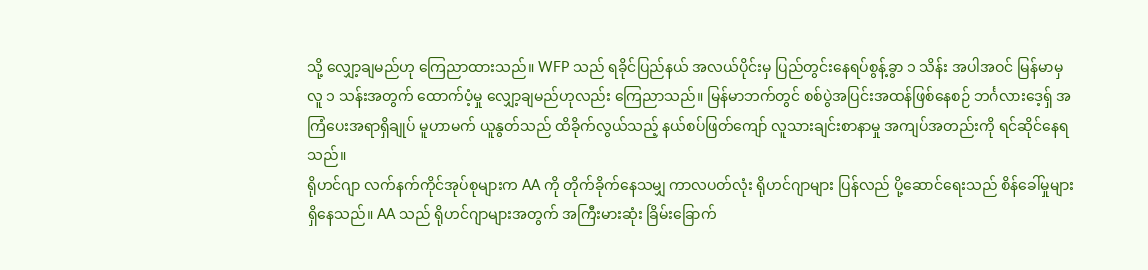သို့ လျှော့ချမည်ဟု ကြေညာထားသည်။ WFP သည် ရခိုင်ပြည်နယ် အလယ်ပိုင်းမှ ပြည်တွင်းနေရပ်စွန့်ခွာ ၁ သိန်း အပါအဝင် မြန်မာမှ လူ ၁ သန်းအတွက် ထောက်ပံ့မှု လျှော့ချမည်ဟုလည်း ကြေညာသည်။ မြန်မာဘက်တွင် စစ်ပွဲအပြင်းအထန်ဖြစ်နေစဉ် ဘင်္ဂလားဒေ့ရှ် အကြံပေးအရာရှိချုပ် မူဟာမက် ယူနွတ်သည် ထိခိုက်လွယ်သည့် နယ်စပ်ဖြတ်ကျော် လူသားချင်းစာနာမှု အကျပ်အတည်းကို ရင်ဆိုင်နေရသည်။
ရိုဟင်ဂျာ လက်နက်ကိုင်အုပ်စုများက AA ကို တိုက်ခိုက်နေသမျှ ကာလပတ်လုံး ရိုဟင်ဂျာများ ပြန်လည် ပို့ဆောင်ရေးသည် စိန်ခေါ်မှုများ ရှိနေသည်။ AA သည် ရိုဟင်ဂျာများအတွက် အကြီးမားဆုံး ခြိမ်းခြောက်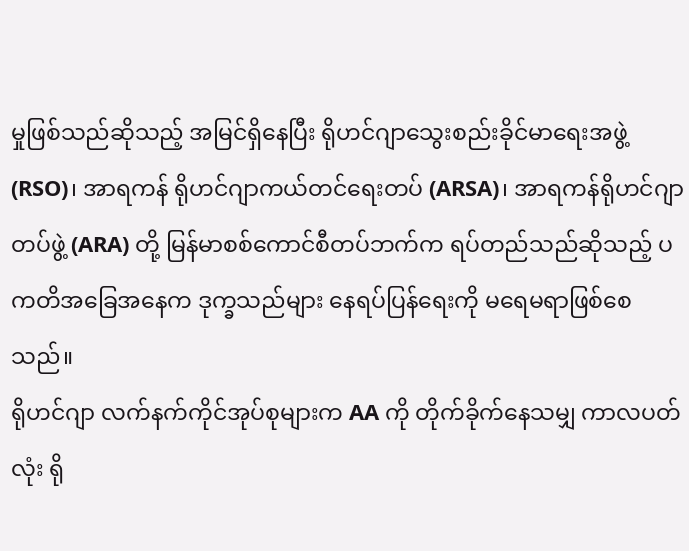မှုဖြစ်သည်ဆိုသည့် အမြင်ရှိနေပြီး ရိုဟင်ဂျာသွေးစည်းခိုင်မာရေးအဖွဲ့ (RSO)၊ အာရကန် ရိုဟင်ဂျာကယ်တင်ရေးတပ် (ARSA)၊ အာရကန်ရိုဟင်ဂျာတပ်ဖွဲ့ (ARA) တို့ မြန်မာစစ်ကောင်စီတပ်ဘက်က ရပ်တည်သည်ဆိုသည့် ပကတိအခြေအနေက ဒုက္ခသည်များ နေရပ်ပြန်ရေးကို မရေမရာဖြစ်စေသည်။
ရိုဟင်ဂျာ လက်နက်ကိုင်အုပ်စုများက AA ကို တိုက်ခိုက်နေသမျှ ကာလပတ်လုံး ရို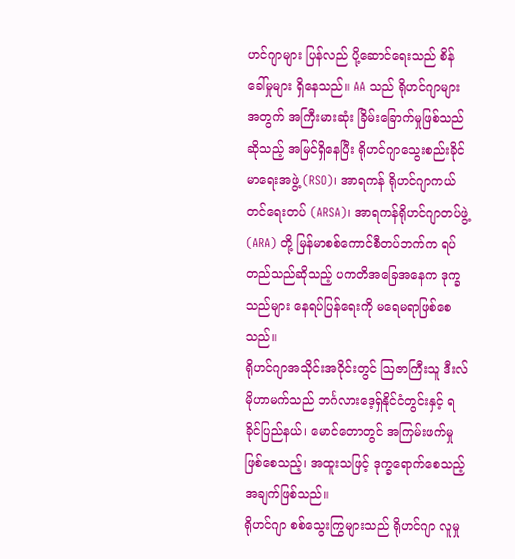ဟင်ဂျာများ ပြန်လည် ပို့ဆောင်ရေးသည် စိန်ခေါ်မှုများ ရှိနေသည်။ AA သည် ရိုဟင်ဂျာများအတွက် အကြီးမားဆုံး ခြိမ်းခြောက်မှုဖြစ်သည်ဆိုသည့် အမြင်ရှိနေပြီး ရိုဟင်ဂျာသွေးစည်းခိုင်မာရေးအဖွဲ့ (RSO)၊ အာရကန် ရိုဟင်ဂျာကယ်တင်ရေးတပ် (ARSA)၊ အာရကန်ရိုဟင်ဂျာတပ်ဖွဲ့ (ARA) တို့ မြန်မာစစ်ကောင်စီတပ်ဘက်က ရပ်တည်သည်ဆိုသည့် ပကတိအခြေအနေက ဒုက္ခသည်များ နေရပ်ပြန်ရေးကို မရေမရာဖြစ်စေသည်။
ရိုဟင်ဂျာအသိုင်းအဝိုင်းတွင် ဩဇာကြီးသူ ဒီးလ် မိုဟာမက်သည် ဘင်္ဂလားဒေ့ရှ်နိုင်ငံတွင်းနှင့် ရခိုင်ပြည်နယ်၊ မောင်တောတွင် အကြမ်းဖက်မှုဖြစ်စေသည့်၊ အထူးသဖြင့် ဒုက္ခရောက်စေသည့် အချက်ဖြစ်သည်။
ရိုဟင်ဂျာ စစ်သွေးကြွများသည် ရိုဟင်ဂျာ လူမှု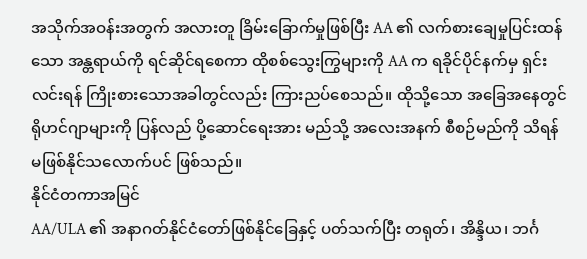အသိုက်အဝန်းအတွက် အလားတူ ခြိမ်းခြောက်မှုဖြစ်ပြီး AA ၏ လက်စားချေမှုပြင်းထန်သော အန္တရာယ်ကို ရင်ဆိုင်ရစေကာ ထိုစစ်သွေးကြွများကို AA က ရခိုင်ပိုင်နက်မှ ရှင်းလင်းရန် ကြိုးစားသောအခါတွင်လည်း ကြားညပ်စေသည်။ ထိုသို့သော အခြေအနေတွင် ရိုဟင်ဂျာများကို ပြန်လည် ပို့ဆောင်ရေးအား မည်သို့ အလေးအနက် စီစဉ်မည်ကို သိရန် မဖြစ်နိုင်သလောက်ပင် ဖြစ်သည်။
နိုင်ငံတကာအမြင်
AA/ULA ၏ အနာဂတ်နိုင်ငံတော်ဖြစ်နိုင်ခြေနှင့် ပတ်သက်ပြီး တရုတ်၊ အိန္ဒိယ၊ ဘင်္ဂ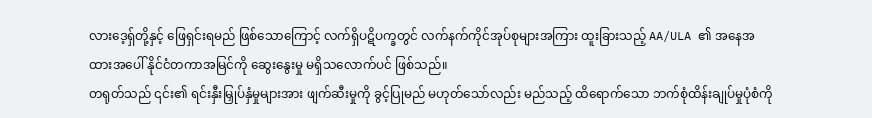လားဒေ့ရှ်တို့နှင့် ဖြေရှင်းရမည် ဖြစ်သောကြောင့် လက်ရှိပဋိပက္ခတွင် လက်နက်ကိုင်အုပ်စုများအကြား ထူးခြားသည့် AA/ULA ၏ အနေအထားအပေါ် နိုင်ငံတကာအမြင်ကို ဆွေးနွေးမှု မရှိသလောက်ပင် ဖြစ်သည်။
တရုတ်သည် ၎င်း၏ ရင်းနှီးမြှုပ်နှံမှုများအား ဖျက်ဆီးမှုကို ခွင့်ပြုမည် မဟုတ်သော်လည်း မည်သည့် ထိရောက်သော ဘက်စုံထိန်းချုပ်မှုပုံစံကို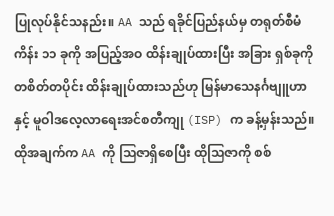ပြုလုပ်နိုင်သနည်း။ AA သည် ရခိုင်ပြည်နယ်မှ တရုတ်စီမံကိန်း ၁၁ ခုကို အပြည့်အဝ ထိန်းချုပ်ထားပြီး အခြား ရှစ်ခုကို တစိတ်တပိုင်း ထိန်းချုပ်ထားသည်ဟု မြန်မာသေနင်္ဂဗျူဟာနှင့် မူဝါဒလေ့လာရေးအင်စတီကျု (ISP) က ခန့်မှန်းသည်။ ထိုအချက်က AA ကို သြဇာရှိစေပြီး ထိုသြဇာကို စစ်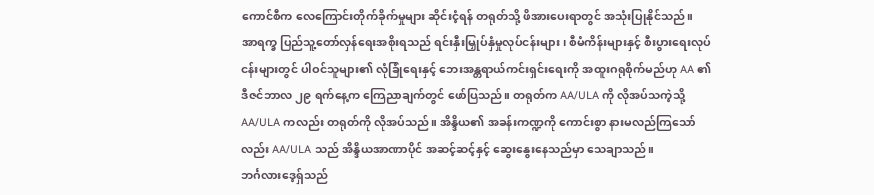ကောင်စီက လေကြောင်းတိုက်ခိုက်မှုများ ဆိုင်းငံ့ရန် တရုတ်သို့ ဖိအားပေးရာတွင် အသုံးပြုနိုင်သည်။
အာရက္ခ ပြည်သူ့တော်လှန်ရေးအစိုးရသည် ရင်းနှီးမြှုပ်နှံမှုလုပ်ငန်းများ၊ စီမံကိန်းများနှင့် စီးပွားရေးလုပ်ငန်းများတွင် ပါဝင်သူများ၏ လုံခြုံရေးနှင့် ဘေးအန္တရာယ်ကင်းရှင်းရေးကို အထူးဂရုစိုက်မည်ဟု AA ၏ ဒီဇင်ဘာလ ၂၉ ရက်နေ့က ကြေညာချက်တွင် ဖော်ပြသည်။ တရုတ်က AA/ULA ကို လိုအပ်သကဲ့သို့ AA/ULA ကလည်း တရုတ်ကို လိုအပ်သည်။ အိန္ဒိယ၏ အခန်းကဏ္ဍကို ကောင်းစွာ နားမလည်ကြသော်လည်း AA/ULA သည် အိန္ဒိယအာဏာပိုင် အဆင့်ဆင့်နှင့် ဆွေးနွေးနေသည်မှာ သေချာသည်။
ဘင်္ဂလားဒေ့ရှ်သည်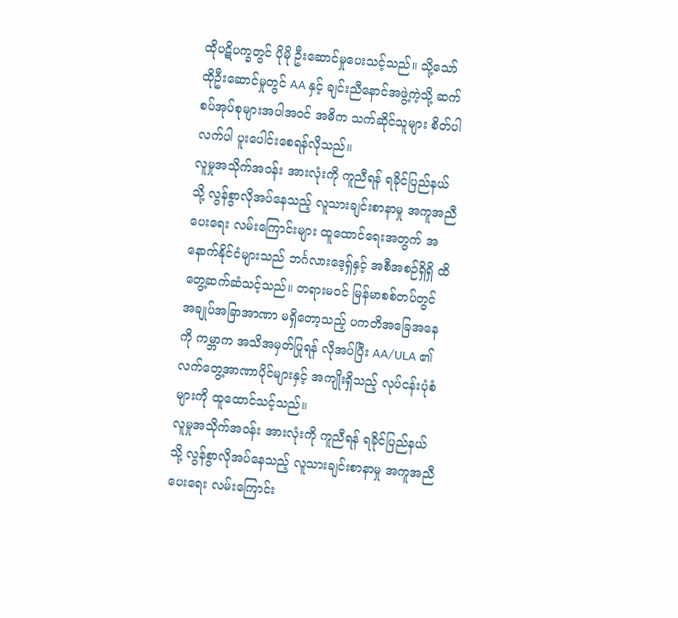ထိုပဋိပက္ခတွင် ပိုမို ဦးဆောင်မှုပေးသင့်သည်။ သို့သော် ထိုဦးဆောင်မှုတွင် AA နှင့် ချင်းညီနောင်အဖွဲ့ကဲ့သို့ ဆက်စပ်အုပ်စုများအပါအဝင် အဓိက သက်ဆိုင်သူများ စိတ်ပါလက်ပါ ပူးပေါင်းစေရန်လိုသည်။
လူမှုအသိုက်အဝန်း အားလုံးကို ကူညီရန် ရခိုင်ပြည်နယ်သို့ လွန်စွာလိုအပ်နေသည့် လူသားချင်းစာနာမှု အကူအညီပေးရေး လမ်းကြောင်းများ ထူထောင်ရေးအတွက် အနောက်နိုင်ငံများသည် ဘင်္ဂလားဒေ့ရှ်နှင့် အစီအစဉ်ရှိရှိ ထိတွေ့ဆက်ဆံသင့်သည်။ တရားမဝင် မြန်မာစစ်တပ်တွင် အချုပ်အခြာအာဏာ မရှိတော့သည့် ပကတိအခြေအနေကို ကမ္ဘာက အသိအမှတ်ပြုရန် လိုအပ်ပြီး AA/ULA ၏ လက်တွေ့အာဏာပိုင်များနှင့် အကျိုးရှိသည့် လုပ်ငန်းပုံစံများကို ထူထောင်သင့်သည်။
လူမှုအသိုက်အဝန်း အားလုံးကို ကူညီရန် ရခိုင်ပြည်နယ်သို့ လွန်စွာလိုအပ်နေသည့် လူသားချင်းစာနာမှု အကူအညီပေးရေး လမ်းကြောင်း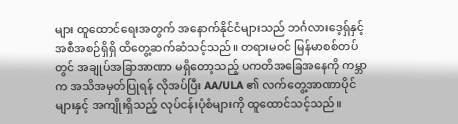များ ထူထောင်ရေးအတွက် အနောက်နိုင်ငံများသည် ဘင်္ဂလားဒေ့ရှ်နှင့် အစီအစဉ်ရှိရှိ ထိတွေ့ဆက်ဆံသင့်သည်။ တရားမဝင် မြန်မာစစ်တပ်တွင် အချုပ်အခြာအာဏာ မရှိတော့သည့် ပကတိအခြေအနေကို ကမ္ဘာက အသိအမှတ်ပြုရန် လိုအပ်ပြီး AA/ULA ၏ လက်တွေ့အာဏာပိုင်များနှင့် အကျိုးရှိသည့် လုပ်ငန်းပုံစံများကို ထူထောင်သင့်သည်။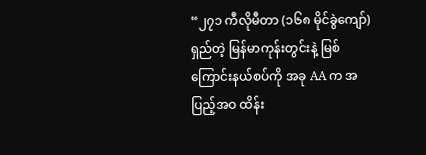“၂၇၁ ကီလိုမီတာ (၁၆၈ မိုင်ခွဲကျော်) ရှည်တဲ့ မြန်မာကုန်းတွင်းနဲ့ မြစ်ကြောင်းနယ်စပ်ကို အခု AA က အပြည့်အဝ ထိန်း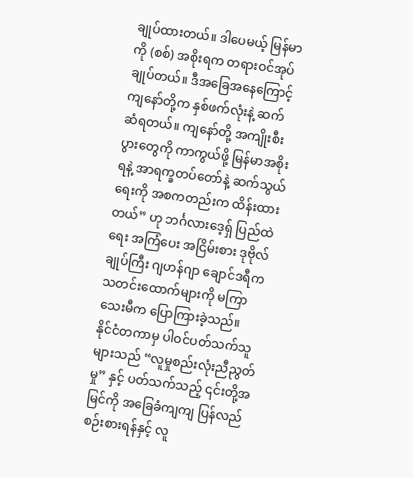ချုပ်ထားတယ်။ ဒါပေမယ့် မြန်မာကို (စစ်) အစိုးရက တရားဝင်အုပ်ချုပ်တယ်။ ဒီအခြေအနေကြောင့် ကျနော်တို့က နှစ်ဖက်လုံးနဲ့ ဆက်ဆံရတယ်။ ကျနော်တို့ အကျိုးစီးပွားတွေကို ကာကွယ်ဖို့ မြန်မာအစိုးရနဲ့ အာရက္ခတပ်တော်နဲ့ ဆက်သွယ်ရေးကို အစကတည်းက ထိန်းထားတယ်” ဟု ဘင်္ဂလားဒေ့ရှ် ပြည်ထဲရေး အကြံပေး အငြိမ်းစား ဒုဗိုလ်ချုပ်ကြီး ဂျဟန်ဂျာ ချောင်ဒရီက သတင်းထောက်များကို မကြာသေးမီက ပြောကြားခဲ့သည်။
နိုင်ငံတကာမှ ပါဝင်ပတ်သက်သူများသည် “လူမှုစည်းလုံးညီညွတ်မှု” နှင့် ပတ်သက်သည့် ၎င်းတို့အမြင်ကို အခြေခံကျကျ ပြန်လည်စဉ်းစားရန်နှင့် လူ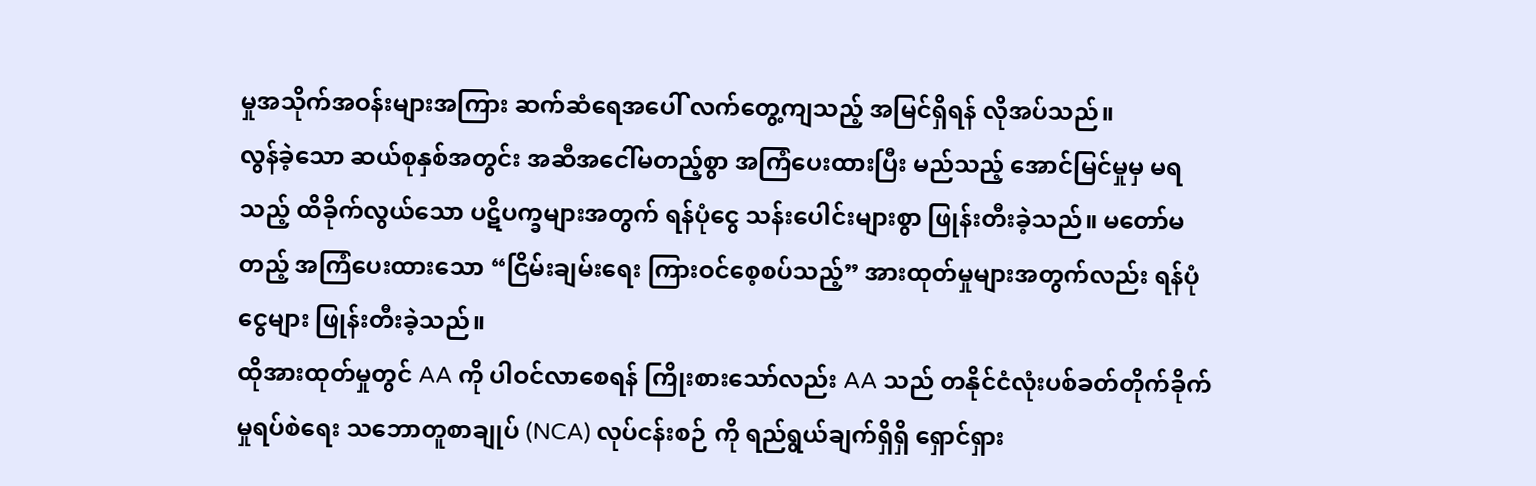မှုအသိုက်အဝန်းများအကြား ဆက်ဆံရေအပေါ် လက်တွေ့ကျသည့် အမြင်ရှိရန် လိုအပ်သည်။
လွန်ခဲ့သော ဆယ်စုနှစ်အတွင်း အဆီအငေါ်မတည့်စွာ အကြံပေးထားပြီး မည်သည့် အောင်မြင်မှုမှ မရသည့် ထိခိုက်လွယ်သော ပဋိပက္ခများအတွက် ရန်ပုံငွေ သန်းပေါင်းများစွာ ဖြုန်းတီးခဲ့သည်။ မတော်မတည့် အကြံပေးထားသော “ငြိမ်းချမ်းရေး ကြားဝင်စေ့စပ်သည့်” အားထုတ်မှုများအတွက်လည်း ရန်ပုံငွေများ ဖြုန်းတီးခဲ့သည်။
ထိုအားထုတ်မှုတွင် AA ကို ပါဝင်လာစေရန် ကြိုးစားသော်လည်း AA သည် တနိုင်ငံလုံးပစ်ခတ်တိုက်ခိုက်မှုရပ်စဲရေး သဘောတူစာချုပ် (NCA) လုပ်ငန်းစဉ် ကို ရည်ရွယ်ချက်ရှိရှိ ရှောင်ရှား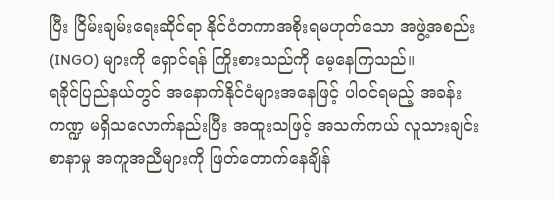ပြီး ငြိမ်းချမ်းရေးဆိုင်ရာ နိုင်ငံတကာအစိုးရမဟုတ်သော အဖွဲ့အစည်း (INGO) များကို ရှောင်ရန် ကြိုးစားသည်ကို မေ့နေကြသည်။
ရခိုင်ပြည်နယ်တွင် အနောက်နိုင်ငံများအနေဖြင့် ပါဝင်ရမည့် အခန်းကဏ္ဍ မရှိသလောက်နည်းပြီး အထူးသဖြင့် အသက်ကယ် လူသားချင်းစာနာမှု အကူအညီများကို ဖြတ်တောက်နေချိန်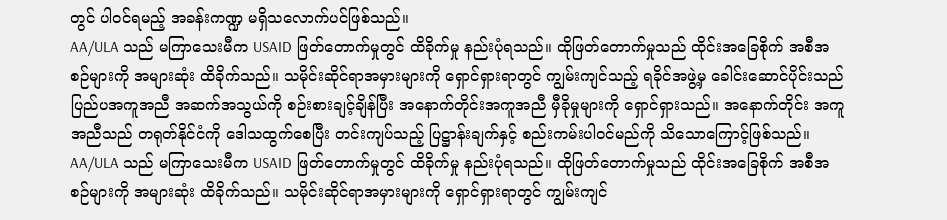တွင် ပါဝင်ရမည့် အခန်းကဏ္ဍ မရှိသလောက်ပင်ဖြစ်သည်။
AA/ULA သည် မကြာသေးမီက USAID ဖြတ်တောက်မှုတွင် ထိခိုက်မှု နည်းပုံရသည်။ ထိုဖြတ်တောက်မှုသည် ထိုင်းအခြေစိုက် အစီအစဉ်များကို အများဆုံး ထိခိုက်သည်။ သမိုင်းဆိုင်ရာအမှားများကို ရှောင်ရှားရာတွင် ကျွမ်းကျင်သည့် ရခိုင်အဖွဲ့မှ ခေါင်းဆောင်ပိုင်းသည် ပြည်ပအကူအညီ အဆက်အသွယ်ကို စဉ်းစားချင့်ချိန်ပြီး အနောက်တိုင်းအကူအညီ မှီခိုမှုများကို ရှောင်ရှားသည်။ အနောက်တိုင်း အကူအညီသည် တရုတ်နိုင်ငံကို ဒေါသထွက်စေပြီး တင်းကျပ်သည့် ပြဋ္ဌာန်းချက်နှင့် စည်းကမ်းပါဝင်မည်ကို သိသောကြောင့်ဖြစ်သည်။
AA/ULA သည် မကြာသေးမီက USAID ဖြတ်တောက်မှုတွင် ထိခိုက်မှု နည်းပုံရသည်။ ထိုဖြတ်တောက်မှုသည် ထိုင်းအခြေစိုက် အစီအစဉ်များကို အများဆုံး ထိခိုက်သည်။ သမိုင်းဆိုင်ရာအမှားများကို ရှောင်ရှားရာတွင် ကျွမ်းကျင်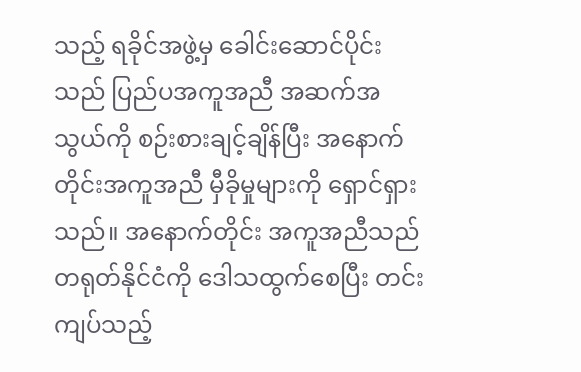သည့် ရခိုင်အဖွဲ့မှ ခေါင်းဆောင်ပိုင်းသည် ပြည်ပအကူအညီ အဆက်အသွယ်ကို စဉ်းစားချင့်ချိန်ပြီး အနောက်တိုင်းအကူအညီ မှီခိုမှုများကို ရှောင်ရှားသည်။ အနောက်တိုင်း အကူအညီသည် တရုတ်နိုင်ငံကို ဒေါသထွက်စေပြီး တင်းကျပ်သည့်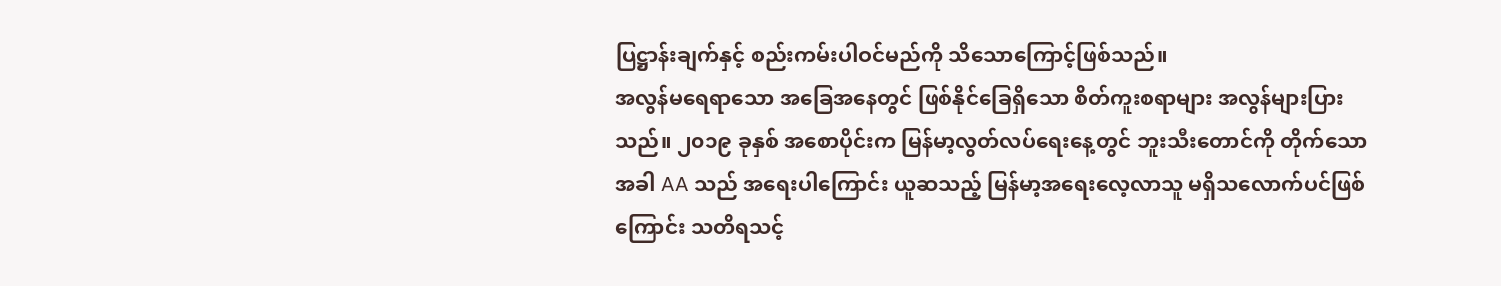ပြဋ္ဌာန်းချက်နှင့် စည်းကမ်းပါဝင်မည်ကို သိသောကြောင့်ဖြစ်သည်။
အလွန်မရေရာသော အခြေအနေတွင် ဖြစ်နိုင်ခြေရှိသော စိတ်ကူးစရာများ အလွန်များပြားသည်။ ၂၀၁၉ ခုနှစ် အစောပိုင်းက မြန်မာ့လွတ်လပ်ရေးနေ့တွင် ဘူးသီးတောင်ကို တိုက်သောအခါ AA သည် အရေးပါကြောင်း ယူဆသည့် မြန်မာ့အရေးလေ့လာသူ မရှိသလောက်ပင်ဖြစ်ကြောင်း သတိရသင့်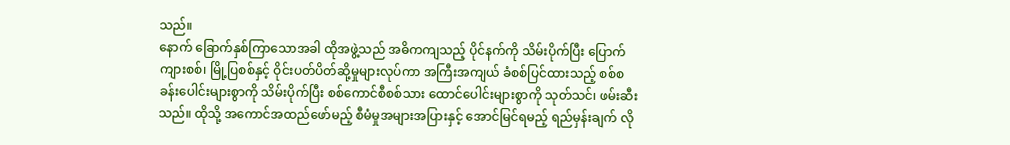သည်။
နောက် ခြောက်နှစ်ကြာသောအခါ ထိုအဖွဲ့သည် အဓိကကျသည့် ပိုင်နက်ကို သိမ်းပိုက်ပြီး ပြောက်ကျားစစ်၊ မြို့ပြစစ်နှင့် ဝိုင်းပတ်ပိတ်ဆို့မှုများလုပ်ကာ အကြီးအကျယ် ခံစစ်ပြင်ထားသည့် စစ်စခန်းပေါင်းများစွာကို သိမ်းပိုက်ပြီး စစ်ကောင်စီစစ်သား ထောင်ပေါင်းများစွာကို သုတ်သင်၊ ဖမ်းဆီးသည်။ ထိုသို့ အကောင်အထည်ဖော်မည့် စီမံမှုအများအပြားနှင့် အောင်မြင်ရမည့် ရည်မှန်းချက် လို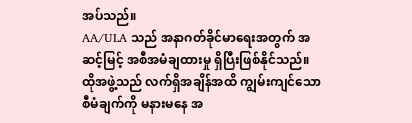အပ်သည်။
AA/ULA သည် အနာဂတ်ခိုင်မာရေးအတွက် အဆင့်မြင့် အစီအမံချထားမှု ရှိပြီးဖြစ်နိုင်သည်။ ထိုအဖွဲ့သည် လက်ရှိအချိန်အထိ ကျွမ်းကျင်သော စီမံချက်ကို မနားမနေ အ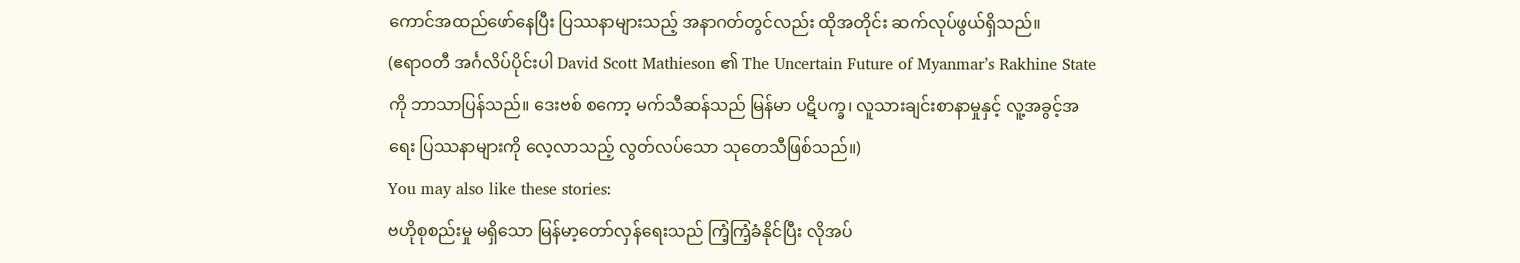ကောင်အထည်ဖော်နေပြီး ပြဿနာများသည့် အနာဂတ်တွင်လည်း ထိုအတိုင်း ဆက်လုပ်ဖွယ်ရှိသည်။
(ဧရာဝတီ အင်္ဂလိပ်ပိုင်းပါ David Scott Mathieson ၏ The Uncertain Future of Myanmar’s Rakhine State ကို ဘာသာပြန်သည်။ ဒေးဗစ် စကော့ မက်သီဆန်သည် မြန်မာ ပဋိပက္ခ၊ လူသားချင်းစာနာမှုနှင့် လူ့အခွင့်အရေး ပြဿနာများကို လေ့လာသည့် လွတ်လပ်သော သုတေသီဖြစ်သည်။)
You may also like these stories:
ဗဟိုစုစည်းမှု မရှိသော မြန်မာ့တော်လှန်ရေးသည် ကြံ့ကြံ့ခံနိုင်ပြီး လိုအပ်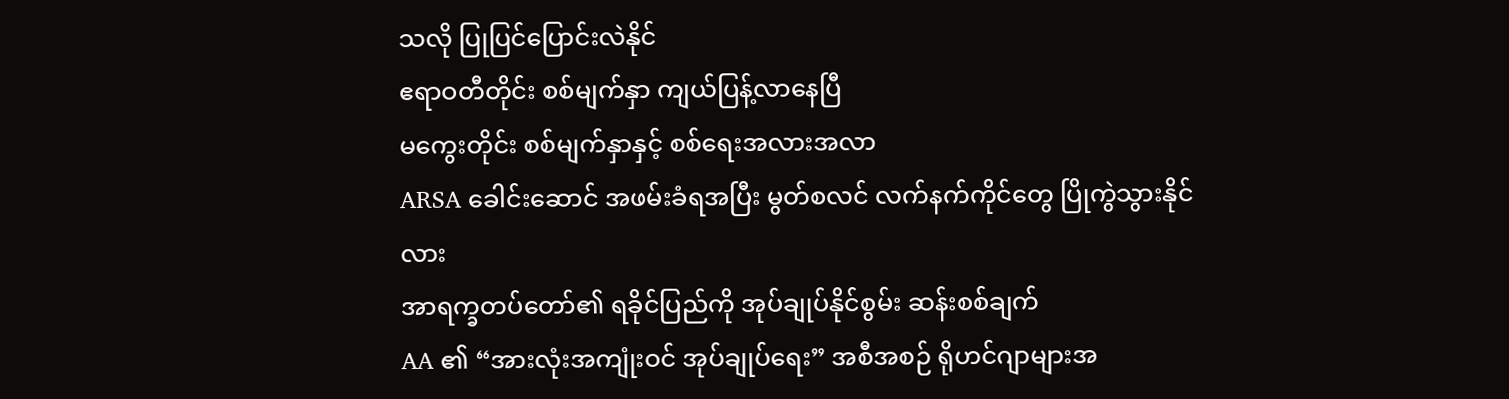သလို ပြုပြင်ပြောင်းလဲနိုင်
ဧရာဝတီတိုင်း စစ်မျက်နှာ ကျယ်ပြန့်လာနေပြီ
မကွေးတိုင်း စစ်မျက်နှာနှင့် စစ်ရေးအလားအလာ
ARSA ခေါင်းဆောင် အဖမ်းခံရအပြီး မွတ်စလင် လက်နက်ကိုင်တွေ ပြိုကွဲသွားနိုင်လား
အာရက္ခတပ်တော်၏ ရခိုင်ပြည်ကို အုပ်ချုပ်နိုင်စွမ်း ဆန်းစစ်ချက်
AA ၏ “အားလုံးအကျုံးဝင် အုပ်ချုပ်ရေး” အစီအစဉ် ရိုဟင်ဂျာများအ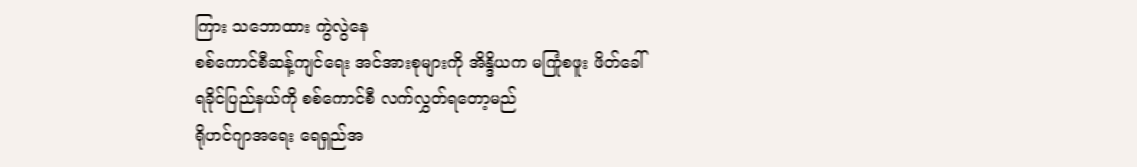ကြား သဘောထား ကွဲလွဲနေ
စစ်ကောင်စီဆန့်ကျင်ရေး အင်အားစုများကို အိန္ဒိယက မကြုံစဖူး ဖိတ်ခေါ်
ရခိုင်ပြည်နယ်ကို စစ်ကောင်စီ လက်လွှတ်ရတော့မည်
ရိုဟင်ဂျာအရေး ရေရှည်အ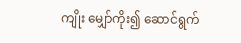ကျိုး မျှော်ကိုး၍ ဆောင်ရွက်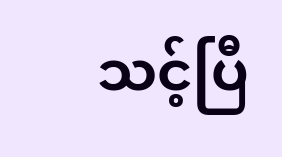သင့်ပြီ